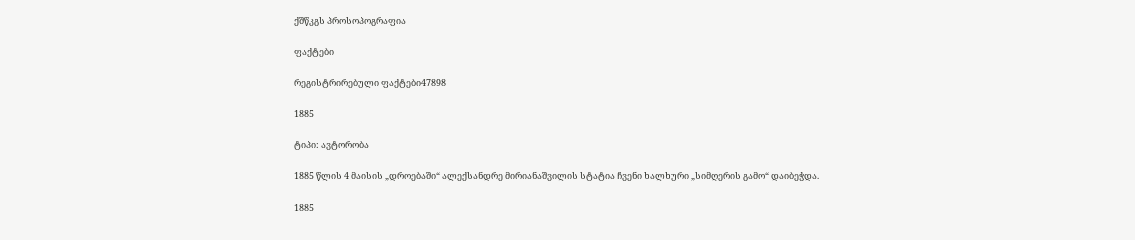ქშწკგს პროსოპოგრაფია

ფაქტები

რეგისტრირებული ფაქტები47898

1885

ტიპი: ავტორობა

1885 წლის 4 მაისის „დროებაში“ ალექსანდრე მირიანაშვილის სტატია ჩვენი ხალხური „სიმღერის გამო“ დაიბეჭდა.

1885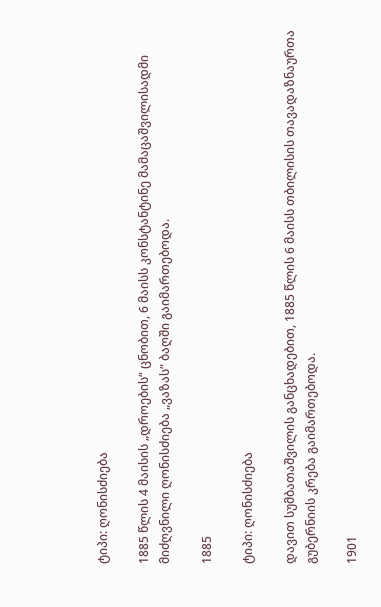ტიპი: ღონისძიება

1885 წლის 4 მაისის „დროების“ ცნობით, 6 მაისს კონსტანტინე მამაცაშვილისადმი მიძღვნილი ღონისძიება „ვაზას“ ბაღში გაიმართებოდა.

1885

ტიპი: ღონისძიება

დავით სუმბათაშვილის განცხადებით, 1885 წლის 6 მაისს თბილისის თავადაზნაურთა გუბერნიის კრება გაიმართებოდა.

1901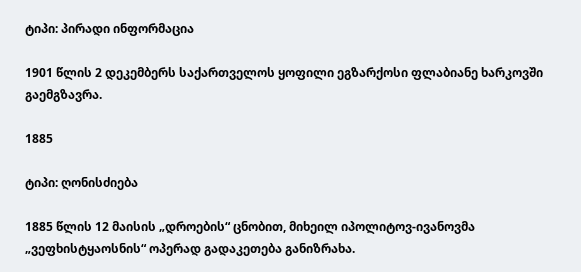ტიპი: პირადი ინფორმაცია

1901 წლის 2 დეკემბერს საქართველოს ყოფილი ეგზარქოსი ფლაბიანე ხარკოვში გაემგზავრა.

1885

ტიპი: ღონისძიება

1885 წლის 12 მაისის „დროების“ ცნობით, მიხეილ იპოლიტოვ-ივანოვმა „ვეფხისტყაოსნის“ ოპერად გადაკეთება განიზრახა.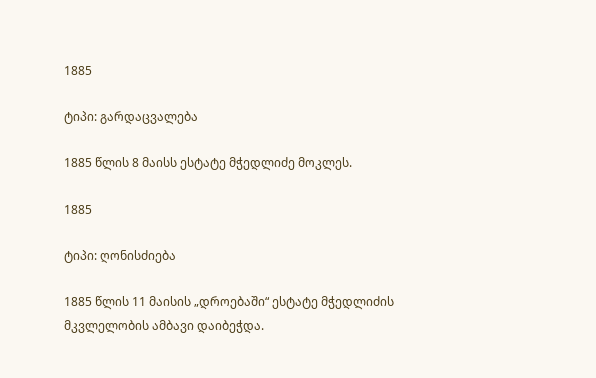1885

ტიპი: გარდაცვალება

1885 წლის 8 მაისს ესტატე მჭედლიძე მოკლეს.

1885

ტიპი: ღონისძიება

1885 წლის 11 მაისის „დროებაში“ ესტატე მჭედლიძის მკვლელობის ამბავი დაიბეჭდა.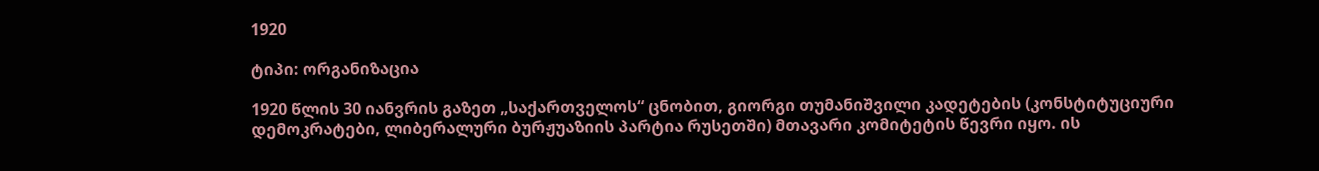1920

ტიპი: ორგანიზაცია

1920 წლის 30 იანვრის გაზეთ „საქართველოს“ ცნობით, გიორგი თუმანიშვილი კადეტების (კონსტიტუციური დემოკრატები, ლიბერალური ბურჟუაზიის პარტია რუსეთში) მთავარი კომიტეტის წევრი იყო. ის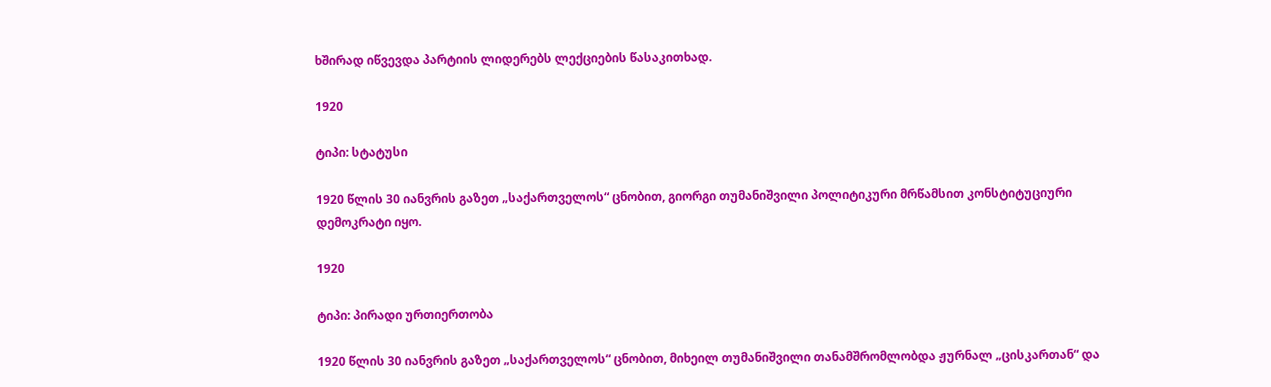ხშირად იწვევდა პარტიის ლიდერებს ლექციების წასაკითხად.

1920

ტიპი: სტატუსი

1920 წლის 30 იანვრის გაზეთ „საქართველოს“ ცნობით, გიორგი თუმანიშვილი პოლიტიკური მრწამსით კონსტიტუციური დემოკრატი იყო.

1920

ტიპი: პირადი ურთიერთობა

1920 წლის 30 იანვრის გაზეთ „საქართველოს“ ცნობით, მიხეილ თუმანიშვილი თანამშრომლობდა ჟურნალ „ცისკართან“ და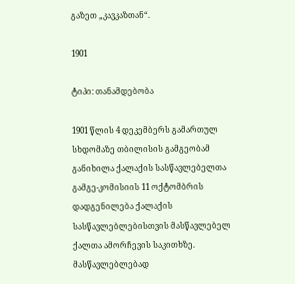გაზეთ „კავკაზთან“.

1901

ტიპი: თანამდებობა

1901 წლის 4 დეკემბერს გამართულ სხდომაზე თბილისის გამგეობამ განიხილა ქალაქის სასწავლებელთა გამგე-კომისიის 11 ოქტომბრის დადგენილება ქალაქის სასწავლებლებისთვის მასწავლებელ ქალთა ამორჩევის საკითხზე. მასწავლებლებად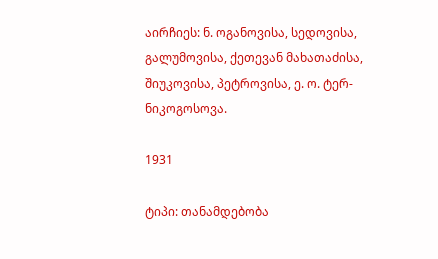აირჩიეს: ნ. ოგანოვისა, სედოვისა, გალუმოვისა, ქეთევან მახათაძისა, შიუკოვისა, პეტროვისა, ე. ო. ტერ-ნიკოგოსოვა.

1931

ტიპი: თანამდებობა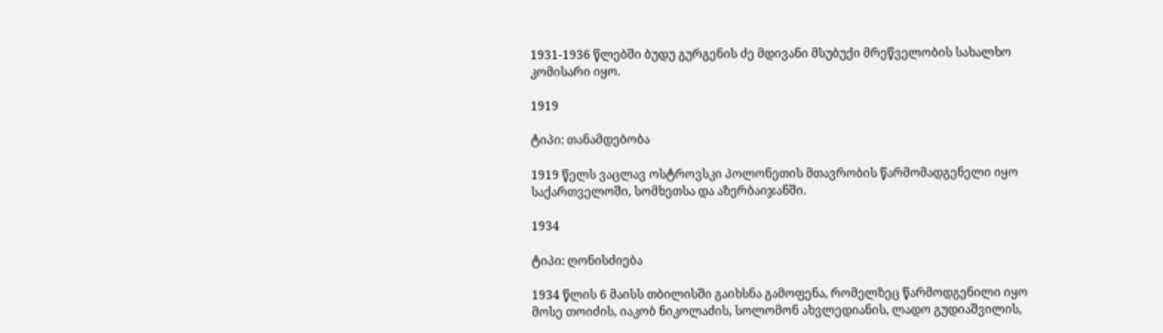1931-1936 წლებში ბუდუ გურგენის ძე მდივანი მსუბუქი მრეწველობის სახალხო კომისარი იყო.

1919

ტიპი: თანამდებობა

1919 წელს ვაცლავ ოსტროვსკი პოლონეთის მთავრობის წარმომადგენელი იყო საქართველოში, სომხეთსა და აზერბაიჯანში.

1934

ტიპი: ღონისძიება

1934 წლის 6 მაისს თბილისში გაიხსნა გამოფენა, რომელზეც წარმოდგენილი იყო მოსე თოიძის, იაკობ ნიკოლაძის, სოლომონ ახვლედიანის, ლადო გუდიაშვილის,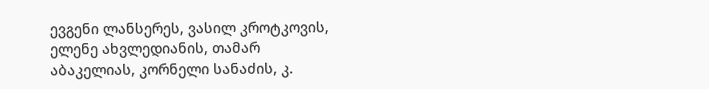ევგენი ლანსერეს, ვასილ კროტკოვის, ელენე ახვლედიანის, თამარ აბაკელიას, კორნელი სანაძის, კ.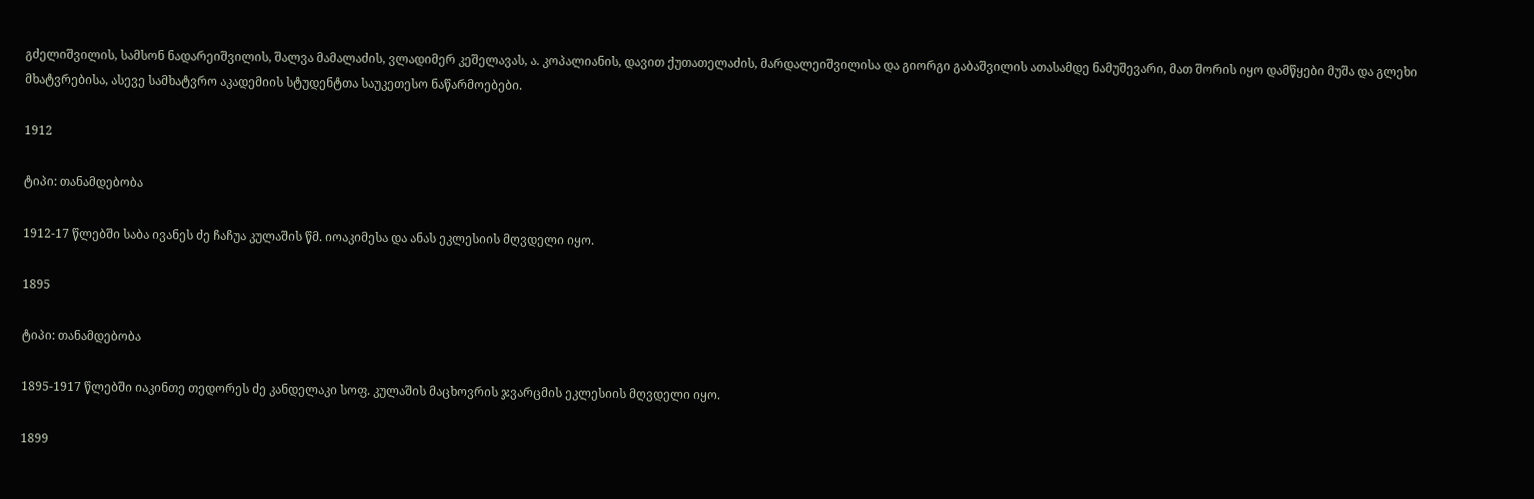გძელიშვილის, სამსონ ნადარეიშვილის, შალვა მამალაძის, ვლადიმერ კეშელავას, ა. კოპალიანის, დავით ქუთათელაძის, მარდალეიშვილისა და გიორგი გაბაშვილის ათასამდე ნამუშევარი, მათ შორის იყო დამწყები მუშა და გლეხი მხატვრებისა, ასევე სამხატვრო აკადემიის სტუდენტთა საუკეთესო ნაწარმოებები.

1912

ტიპი: თანამდებობა

1912-17 წლებში საბა ივანეს ძე ჩაჩუა კულაშის წმ. იოაკიმესა და ანას ეკლესიის მღვდელი იყო.

1895

ტიპი: თანამდებობა

1895-1917 წლებში იაკინთე თედორეს ძე კანდელაკი სოფ. კულაშის მაცხოვრის ჯვარცმის ეკლესიის მღვდელი იყო.

1899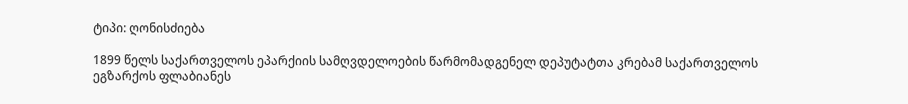ტიპი: ღონისძიება

1899 წელს საქართველოს ეპარქიის სამღვდელოების წარმომადგენელ დეპუტატთა კრებამ საქართველოს ეგზარქოს ფლაბიანეს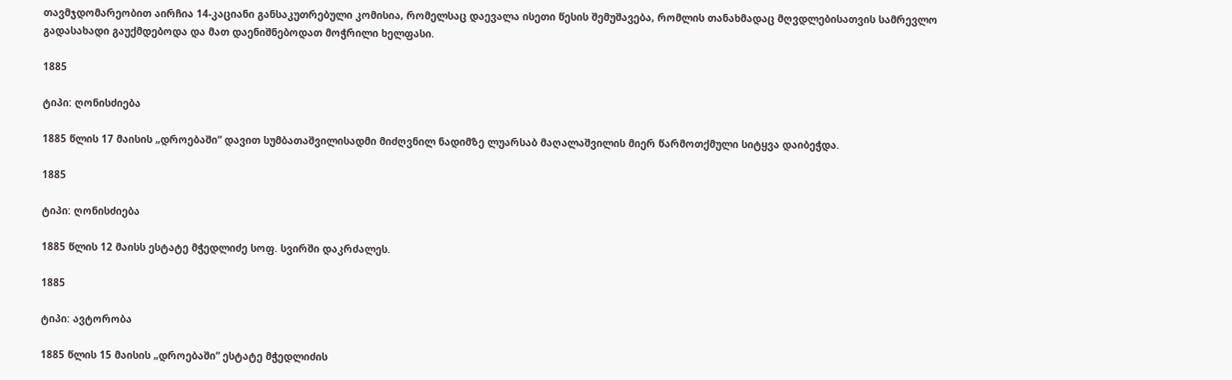თავმჯდომარეობით აირჩია 14-კაციანი განსაკუთრებული კომისია, რომელსაც დაევალა ისეთი წესის შემუშავება, რომლის თანახმადაც მღვდლებისათვის სამრევლო გადასახადი გაუქმდებოდა და მათ დაენიშნებოდათ მოჭრილი ხელფასი.

1885

ტიპი: ღონისძიება

1885 წლის 17 მაისის „დროებაში“ დავით სუმბათაშვილისადმი მიძღვნილ ნადიმზე ლუარსაბ მაღალაშვილის მიერ წარმოთქმული სიტყვა დაიბეჭდა.

1885

ტიპი: ღონისძიება

1885 წლის 12 მაისს ესტატე მჭედლიძე სოფ. სვირში დაკრძალეს.

1885

ტიპი: ავტორობა

1885 წლის 15 მაისის „დროებაში“ ესტატე მჭედლიძის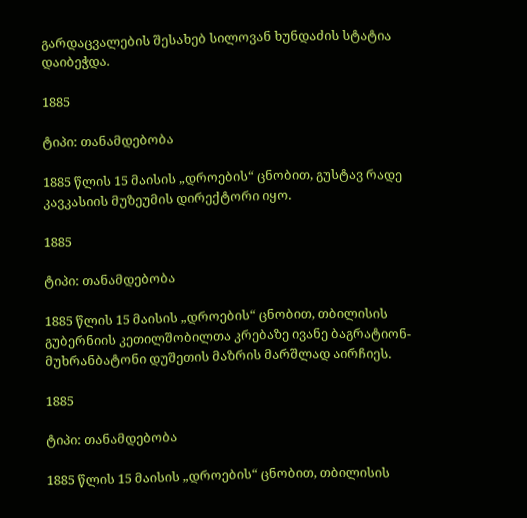გარდაცვალების შესახებ სილოვან ხუნდაძის სტატია დაიბეჭდა.

1885

ტიპი: თანამდებობა

1885 წლის 15 მაისის „დროების“ ცნობით, გუსტავ რადე კავკასიის მუზეუმის დირექტორი იყო.

1885

ტიპი: თანამდებობა

1885 წლის 15 მაისის „დროების“ ცნობით, თბილისის გუბერნიის კეთილშობილთა კრებაზე ივანე ბაგრატიონ-მუხრანბატონი დუშეთის მაზრის მარშლად აირჩიეს.

1885

ტიპი: თანამდებობა

1885 წლის 15 მაისის „დროების“ ცნობით, თბილისის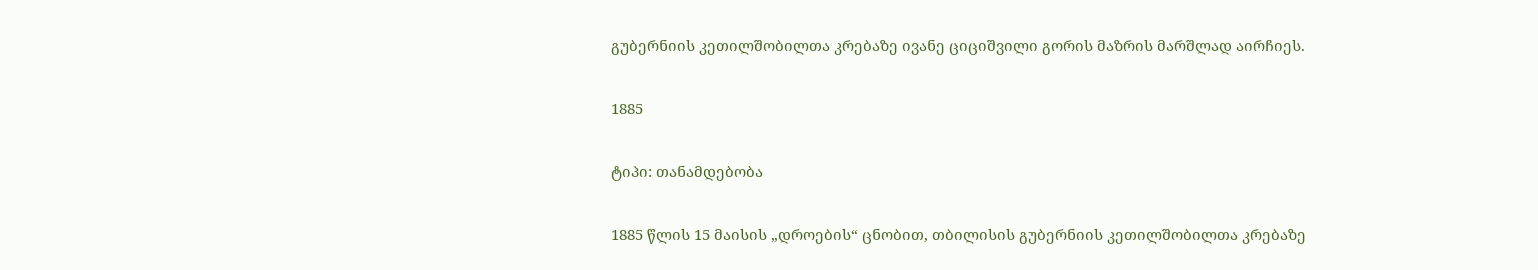გუბერნიის კეთილშობილთა კრებაზე ივანე ციციშვილი გორის მაზრის მარშლად აირჩიეს.

1885

ტიპი: თანამდებობა

1885 წლის 15 მაისის „დროების“ ცნობით, თბილისის გუბერნიის კეთილშობილთა კრებაზე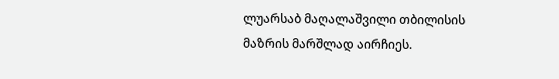ლუარსაბ მაღალაშვილი თბილისის მაზრის მარშლად აირჩიეს.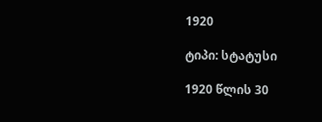1920

ტიპი: სტატუსი

1920 წლის 30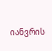იანვრის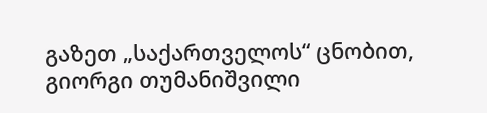გაზეთ „საქართველოს“ ცნობით, გიორგი თუმანიშვილი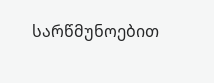სარწმუნოებით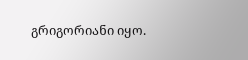გრიგორიანი იყო.